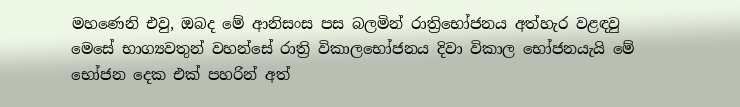මහණෙනි එවු, ඔබද මේ ආනිසංස පස බලමින් රාත්‍රිභෝජනය අත්හැර වළඳවු මෙසේ භාග්‍යවතුන් වහන්සේ රාත්‍රි විකාලභෝජනය දිවා විකාල භෝජනයැයි මේ භෝජන දෙක එක් පහරින් අත්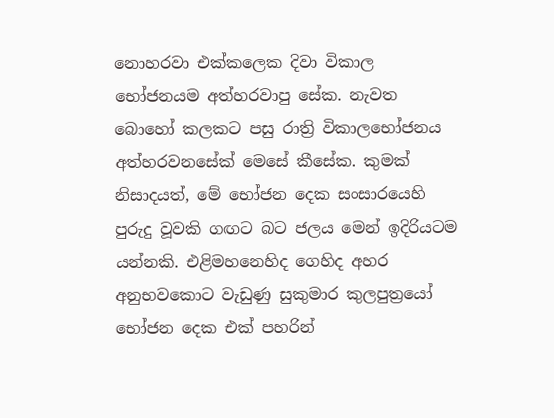නොහරවා එක්කලෙක දිවා විකාල භෝජනයම අත්හරවාපු සේක. නැවත බොහෝ කලකට පසු රාත්‍රි විකාලභෝජනය අත්හරවනසේක් මෙසේ කීසේක. කුමක් නිසාදයත්, මේ භෝජන දෙක සංසාරයෙහි පුරුදු වූවකි ගඟට බට ජලය මෙන් ඉදිරියටම යන්නකි. එළිමහනෙහිද ගෙහිද අහර අනුභවකොට වැඩුණු සුකුමාර කුලපුත්‍රයෝ භෝජන දෙක එක් පහරින්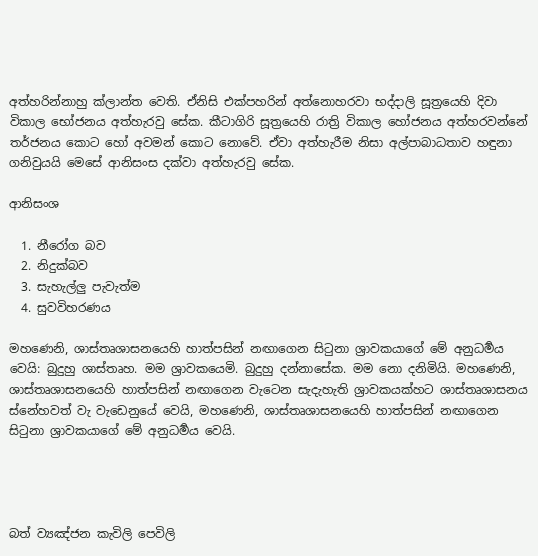අත්හරින්නාහු ක්ලාන්ත වෙති. ඒනිසි එක්පහරින් අත්නොහරවා භද්දාලි සූත්‍රයෙහි දිවා විකාල භෝජනය අත්හැරවු සේක. කීටාගිරි සූත්‍රයෙහි රාත්‍රි විකාල හෝජනය අත්හරවන්නේ තර්ජනය කොට හෝ අවමන් කොට නොවේ. ඒවා අත්හැරීම නිසා අල්පාබාධතාව හඳුනා ගනිවුයයි මෙසේ ආනිසංස දක්වා අත්හැරවු සේක.

ආනිසංශ

  1. නීරෝග බව
  2. නිදුක්බව
  3. සැහැල්ලු පැවැත්ම
  4. සුවවිහරණය

මහණෙනි, ශාස්තෘශාසනයෙහි හාත්පසින් නඟාගෙන සිටුනා ශ්‍රාවකයාගේ මේ අනුධර්‍මය වෙයි: බුදුහු ශාස්තෘහ. මම ශ්‍රාවකයෙමි. බුදුහු දන්නාසේක. මම නො දනිමියි. මහණෙනි, ශාස්තෘශාසනයෙහි හාත්පසින් නඟාගෙන වැටෙන සැදැහැති ශ්‍රාවකයක්හට ශාස්තෘශාසනය ස්නේහවත් වැ වැඩෙනුයේ වෙයි, මහණෙනි, ශාස්තෘශාසනයෙහි හාත්පසින් නඟාගෙන සිටුනා ශ්‍රාවකයාගේ මේ අනුධර්‍මය වෙයි.




බත් ව්‍යඤ්ජන කැවිලි පෙවිලි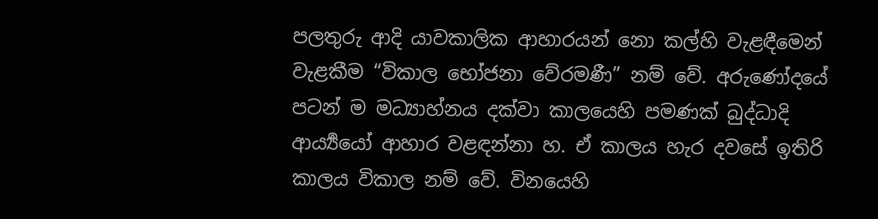පලතුරු ආදි යාවකාලික ආහාරයන් නො කල්හි වැළඳීමෙන් වැළකීම “විකාල භෝජනා වේරමණී” නම් වේ. අරුණෝදයේ පටන් ම මධ්‍යාහ්නය දක්වා කාලයෙහි පමණක් බුද්ධාදි ආර්‍ය්‍යයෝ ආහාර වළඳන්නා හ. ඒ කාලය හැර දවසේ ඉතිරි කාලය විකාල නම් වේ. විනයෙහි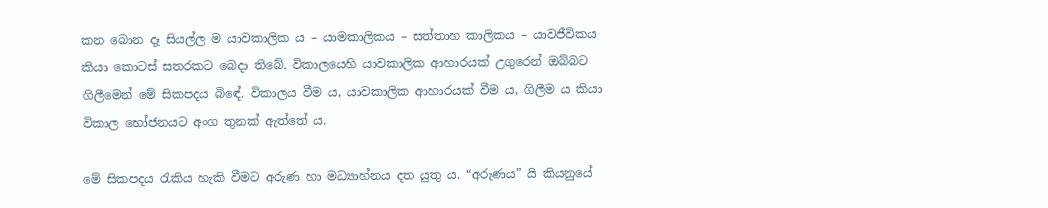කන බොන දෑ සියල්ල ම යාවකාලික ය – යාමකාලිකය – සත්තාහ කාලිකය – යාවජීවිකය කියා කොටස් සතරකට බෙදා තිබේ. විකාලයෙහි යාවකාලික ආහාරයක් උගුරෙන් ඔබ්බට ගිලීමෙන් මේ සිකපදය බිඳේ. විකාලය වීම ය, යාවකාලික ආහාරයක් වීම ය, ගිලීම ය කියා විකාල භෝජනයට අංග තුනක් ඇත්තේ ය.

මේ සිකපදය රැකිය හැකි වීමට අරුණ හා මධ්‍යාහ්නය දත යුතු ය. “අරුණය” යි කියනුයේ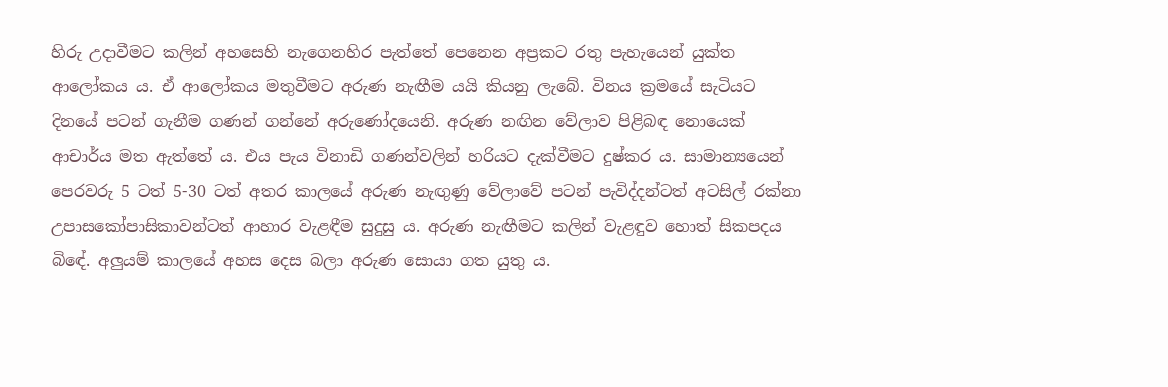හිරු උදාවීමට කලින් අහසෙහි නැගෙනහිර පැත්තේ පෙනෙන අප්‍ර‍කට රතු පැහැයෙන් යුක්ත ආලෝකය ය. ඒ ආලෝකය මතුවීමට අරුණ නැඟීම යයි කියනු ලැබේ. විනය ක්‍ර‍මයේ සැටියට දිනයේ පටන් ගැනීම ගණන් ගන්නේ අරුණෝදයෙනි. අරුණ නඟින වේලාව පිළිබඳ නොයෙක් ආචාර්ය මත ඇත්තේ ය. එය පැය විනාඩි ගණන්වලින් හරියට දැක්වීමට දුෂ්කර ය. සාමාන්‍යයෙන් පෙරවරු 5 ටත් 5-30 ටත් අතර කාලයේ අරුණ නැඟුණු වේලාවේ පටන් පැවිද්දන්ටත් අටසිල් රක්නා උපාසකෝපාසිකාවන්ටත් ආහාර වැළඳීම සුදුසු ය. අරුණ නැඟීමට කලින් වැළඳුව හොත් සිකපදය බිඳේ. අලුයම් කාලයේ අහස දෙස බලා අරුණ සොයා ගත යුතු ය.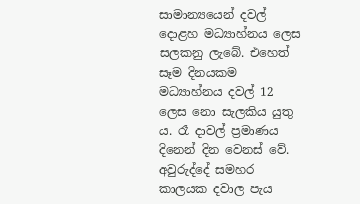සාමාන්‍යයෙන් දවල් දොළහ මධ්‍යාහ්නය ලෙස සලකනු ලැබේ. එහෙත් සෑම දිනයකම මධ්‍යාහ්නය දවල් 12 ලෙස නො සැලකිය යුතු ය. රෑ දාවල් ප්‍ර‍මාණය දිනෙන් දින වෙනස් වේ. අවුරුද්දේ සමහර කාලයක දවාල පැය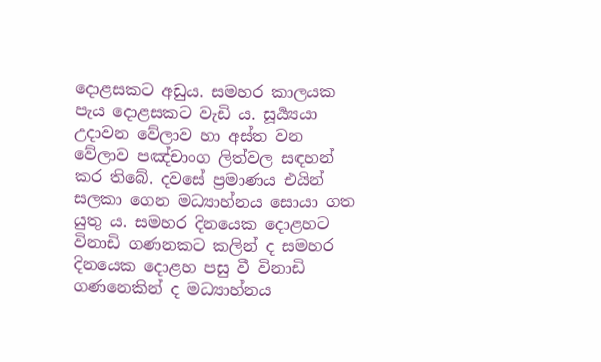දොළසකට අඩුය. සමහර කාලයක පැය දොළසකට වැඩි ය. සූර්‍ය්‍යයා උදාවන වේලාව හා අස්ත වන වේලාව පඤ්චාංග ලිත්වල සඳහන් කර තිබේ. දවසේ ප්‍ර‍මාණය එයින් සලකා ගෙන මධ්‍යාහ්නය සොයා ගත යුතු ය. සමහර දිනයෙක දොළහට විනාඩි ගණනකට කලින් ද සමහර දිනයෙක දොළහ පසු වී විනාඩි ගණනෙකින් ද මධ්‍යාහ්නය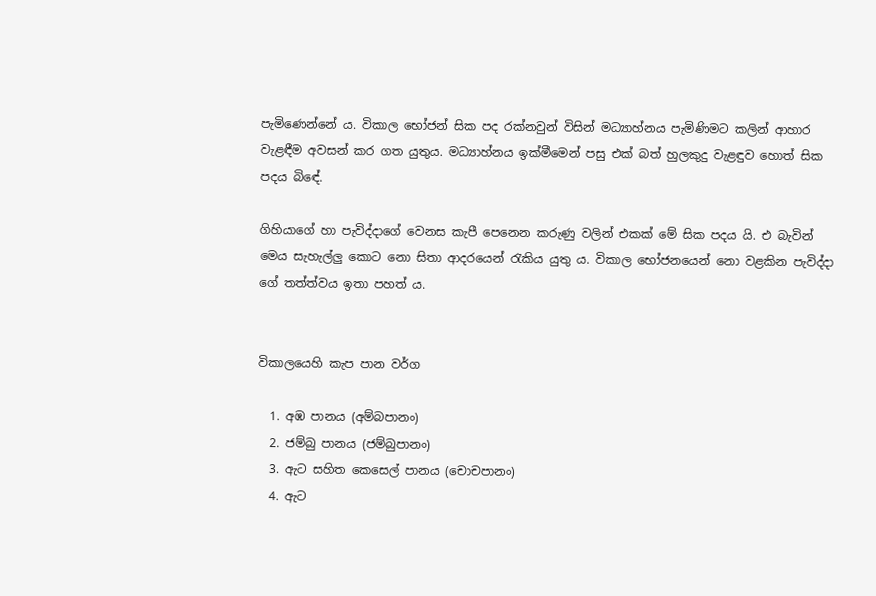පැමිණෙන්නේ ය. විකාල භෝජන් සික පද රක්නවුන් විසින් මධ්‍යාහ්නය පැමිණිමට කලින් ආහාර වැළඳීම අවසන් කර ගත යුතුය. මධ්‍යාහ්නය ඉක්මීමෙන් පසු එක් බත් හුලකුදු වැළඳුව හොත් සික පදය බිඳේ.

ගිහියාගේ හා පැවිද්දාගේ වෙනස කැපී පෙනෙන කරුණු වලින් එකක් මේ සික පදය යි. එ බැවින් මෙය සැහැල්ලු කොට නො සිතා ආදරයෙන් රැකිය යුතු ය. විකාල භෝජනයෙන් නො වළකින පැවිද්දා ගේ තත්ත්වය ඉතා පහත් ය.


විකාලයෙහි කැප පාන වර්ග

  1. අඹ පානය (අම්බපානං)
  2. ජම්බු පානය (ජම්බුපානං)
  3. ඇට සහිත කෙසෙල්‌ පානය (චොචපානං)
  4. ඇට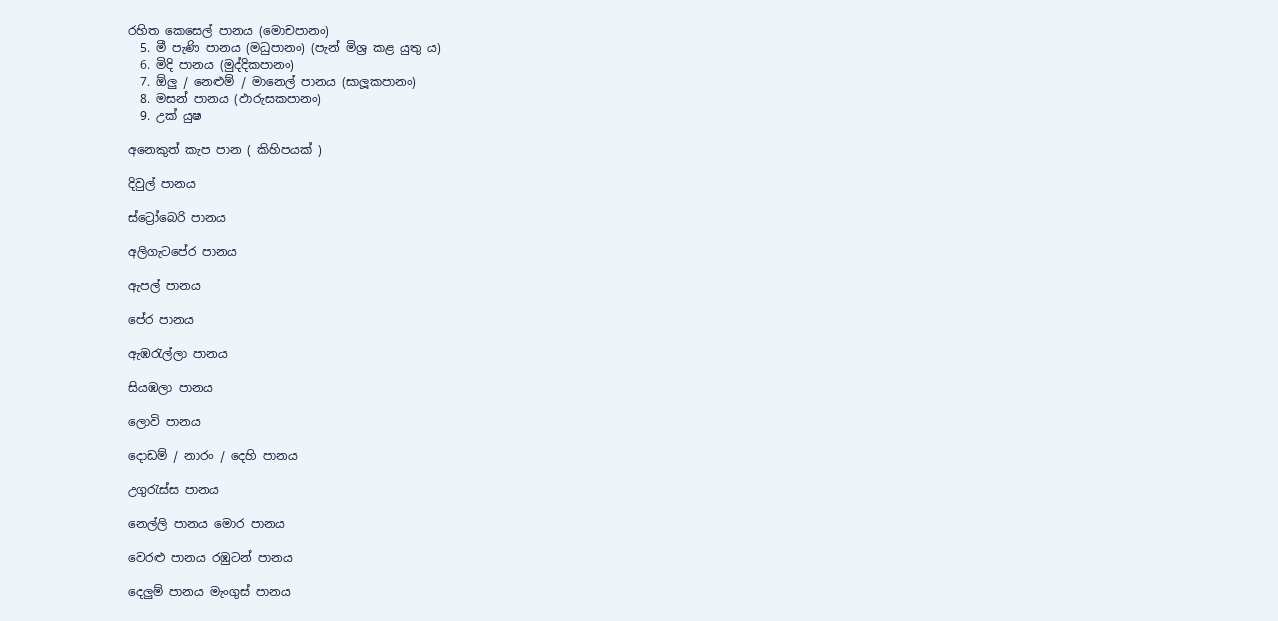රහිත කෙසෙල්‌ පානය (මොචපානං)
  5. මී පැණි පානය (මධුපානං) (පැන්‌ මිශ්‍ර කළ යුතු ය)
  6. මිදි පානය (මුද්දිකපානං)
  7. ඕලු / නෙළුම්‌ / මානෙල්‌ පානය (සාලූකපානං)
  8. මසන්‌ පානය (ඵාරුසකපානං)
  9. උක්‌ යුෂ

අනෙකුත්‌ කැප පාන ( කිහිපයක්‌ )

දිවුල්‌ පානය

ස්ට්‍රෝබෙරි පානය

අලිගැටපේර පානය

ඇපල්‌ පානය

පේර පානය

ඇඹරැල්ලා පානය

සියඹලා පානය

ලොවි පානය

දොඩම්‌ / නාරං / දෙහි පානය

උගුරැස්ස පානය

නෙල්ලි පානය මොර පානය

වෙරළු පානය රඹුටන්‌ පානය

දෙලුම්‌ පානය මැංගුස්‌ පානය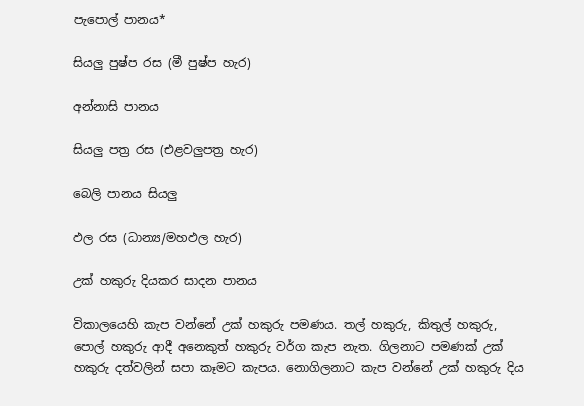පැපොල්‌ පානය*

සියලු පුෂ්ප රස (මී පුෂ්ප හැර)

අන්නාසි පානය

සියලු පත්‍ර රස (එළවලුපත්‍ර හැර)

බෙලි පානය සියලු

ඵල රස (ධාන්‍ය/මහඵල හැර)

උක්‌ හකුරු දියකර සාදන පානය

විකාලයෙහි කැප වන්නේ උක්‌ හකුරු පමණය. තල්‌ හකුරු, කිතුල්‌ හකුරු, පොල්‌ හකුරු ආදී අනෙකුත්‌ හකුරු වර්ග කැප නැත. ගිලනාට පමණක්‌ උක්‌ හකුරු දත්වලින්‌ සපා කෑමට කැපය. නොගිලනාට කැප වන්නේ උක්‌ හකුරු දිය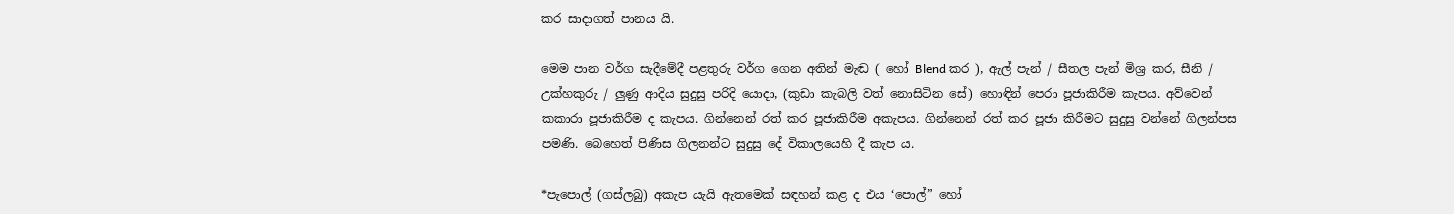කර සාදාගත්‌ පානය යි.

මෙම පාන වර්ග සැදීමේදී පළතුරු වර්ග ගෙන අතින්‌ මැඬ ( හෝ Blend කර ), ඇල්‌ පැන්‌ / සීතල පැන්‌ මිශ්‍ර කර, සීනි / උක්හකුරු / ලුණු ආදිය සුදුසු පරිදි යොදා, (කුඩා කැබලි වත්‌ නොසිටින සේ) හොඳින්‌ පෙරා පූජාකිරීම කැපය. අව්වෙන්‌ කකාරා පූජාකිරීම ද කැපය. ගින්නෙන්‌ රත්‌ කර පූජාකිරීම අකැපය. ගින්නෙන්‌ රත්‌ කර පූජා කිරීමට සුදුසු වන්නේ ගිලන්පස පමණි. බෙහෙත්‌ පිණිස ගිලනන්ට සුදුසු දේ විකාලයෙහි දී කැප ය.

*පැපොල්‌ (ගස්ලබු) අකැප යැයි ඇතමෙක්‌ සඳහන්‌ කළ ද එය ‘පොල්‌” හෝ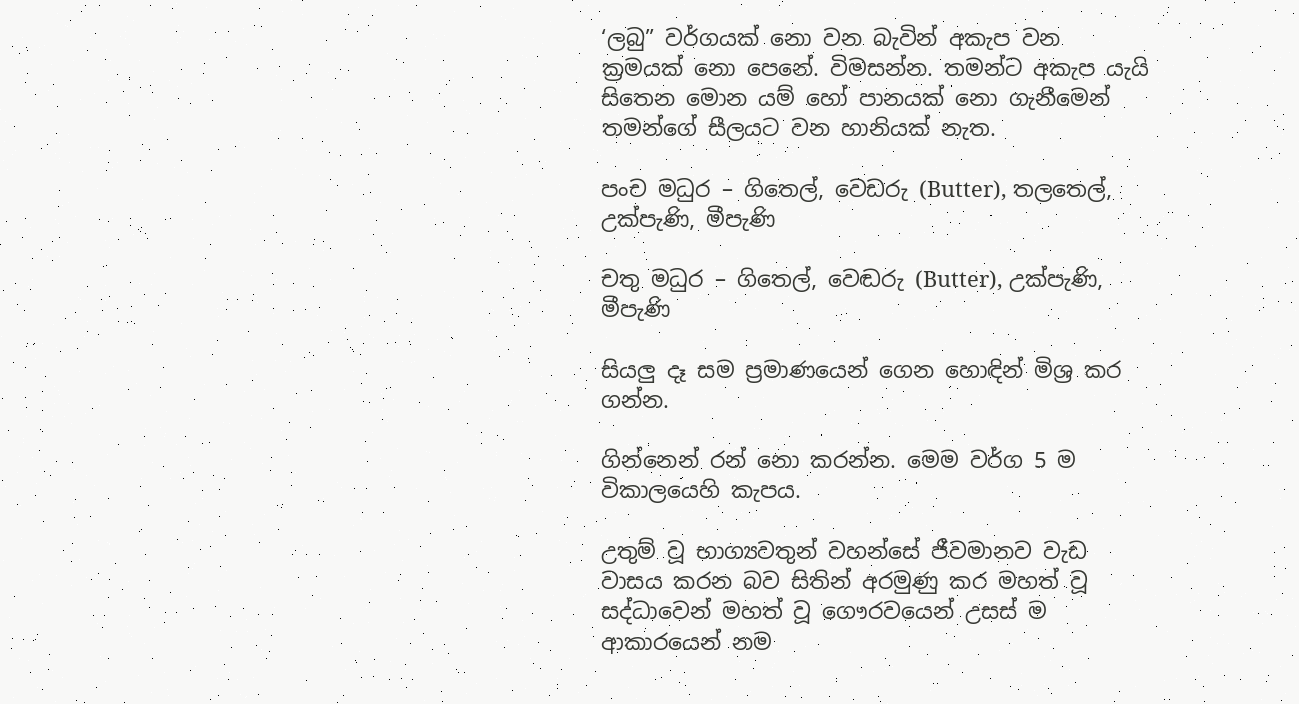‘ලබු” වර්ගයක්‌ නො වන බැවින්‌ අකැප වන ක්‍රමයක්‌ නො පෙනේ. විමසන්න. තමන්ට අකැප යැයි සිතෙන මොන යම්‌ හෝ පානයක්‌ නො ගැනීමෙන්‌ තමන්ගේ සීලයට වන හානියක්‌ නැත.

පංච මධුර – ගිතෙල්‌, වෙඩරු (Butter), තලතෙල්‌, උක්පැණි, මීපැණි

චතු මධුර – ගිතෙල්‌, වෙඬරු (Butter), උක්පැණි, මීපැණි

සියලු දෑ සම ප්‍රමාණයෙන්‌ ගෙන හොඳින්‌ මිශ්‍ර කර ගන්න.

ගින්නෙන්‌ රන්‌ නො කරන්න. මෙම වර්ග 5 ම විකාලයෙහි කැපය.

උතුම්‌ වූ භාග්‍යවතුන්‌ වහන්සේ ජීවමානව වැඩ වාසය කරන බව සිතින්‌ අරමුණු කර මහත්‌ වූ සද්ධාවෙන්‌ මහත්‌ වූ ගෞරවයෙන්‌ උසස්‌ ම ආකාරයෙන්‌ නම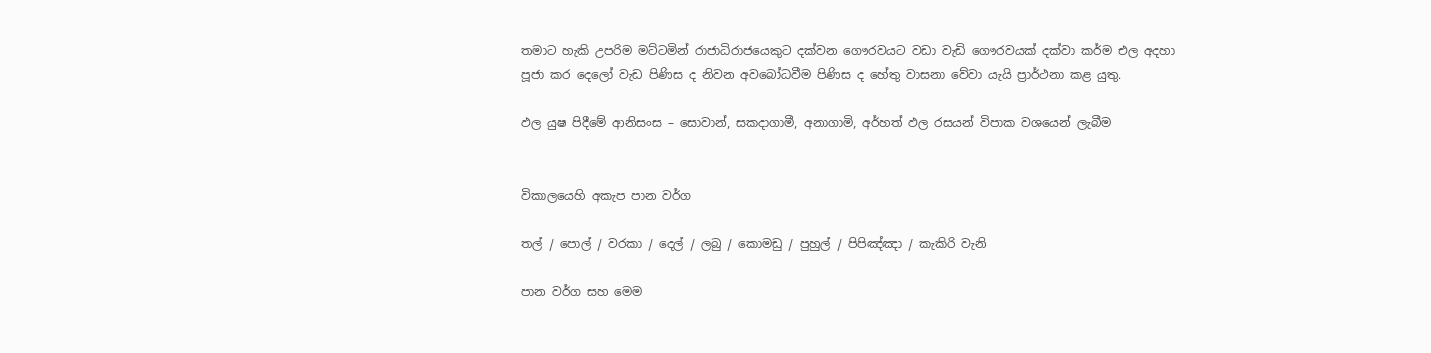තමාට හැකි උපරිම මට්ටමින්‌ රාජාධිරාජයෙකුට දක්වන ගෞරවයට වඩා වැඩි ගෞරවයක්‌ දක්වා කර්ම එල අදහා පූජා කර දෙලෝ වැඩ පිණිස ද නිවන අවබෝධවීම පිණිස ද හේතු වාසනා වේවා යැයි ප්‍රාර්ථනා කළ යුතු.

ඵල යුෂ පිදීමේ ආනිසංස – සොවාන්‌, සකදාගාමී, අනාගාමි, අර්හත්‌ ඵල රසයන්‌ විපාක වශයෙන්‌ ලැබීම


විකාලයෙහි අකැප පාන වර්ග

තල්‌ / පොල්‌ / වරකා / දෙල්‌ / ලබු / කොමඩු / පුහුල්‌ / පිපිඤ්ඤා / කැකිරි වැනි

පාන වර්ග සහ මෙම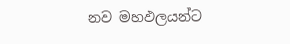නව මහඵලයන්ට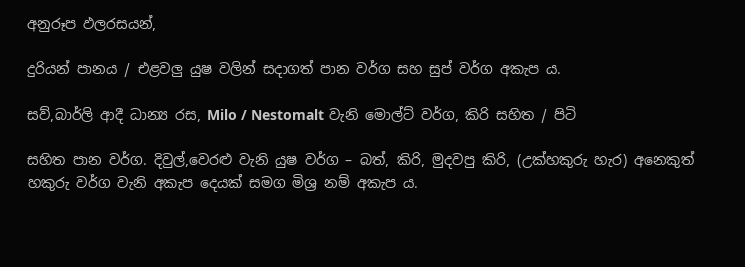අනුරූප ඵලරසයන්‌,

දුරියන්‌ පානය / එළවලු යුෂ වලින්‌ සදාගත්‌ පාන වර්ග සහ සුප්‌ වර්ග අකැප ය.

සව්‌,බාර්ලි ආදී ධාන්‍ය රස, Milo / Nestomalt වැනි මොල්ට්‌ වර්ග, කිරි සහිත / පිටි

සහිත පාන වර්ග. දිවුල්‌,වෙරළු වැනි යුෂ වර්ග – බත්, කිරි, මුදවපු කිරි, (උක්හකුරු හැර) අනෙකුත්‌ හකුරු වර්ග වැනි අකැප දෙයක්‌ සමග මිශ්‍ර නම්‌ අකැප ය.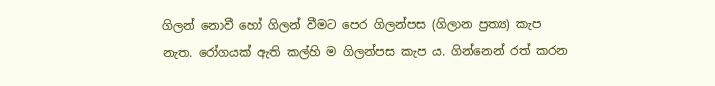ගිලන්‌ නොවී හෝ ගිලන්‌ වීමට පෙර ගිලන්පස (ගිලාන ප්‍රත්‍ය) කැප නැත. රෝගයක්‌ ඇති කල්හි ම ගිලන්පස කැප ය. ගින්නෙන්‌ රත්‌ කරන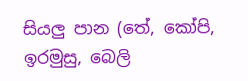සියලු පාන (තේ, කෝපි, ඉරමුසු, බෙලි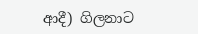ආදී) ගිලනාට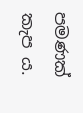පමණක්‌ කැප ය.